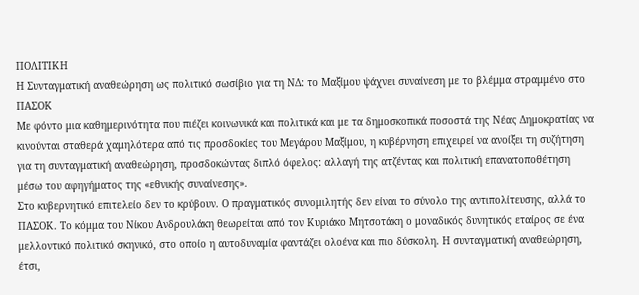ΠΟΛΙΤΙΚΗ
Η Συνταγματική αναθεώρηση ως πολιτικό σωσίβιο για τη ΝΔ: το Μαξίμου ψάχνει συναίνεση με το βλέμμα στραμμένο στο ΠΑΣΟΚ
Με φόντο μια καθημερινότητα που πιέζει κοινωνικά και πολιτικά και με τα δημοσκοπικά ποσοστά της Νέας Δημοκρατίας να κινούνται σταθερά χαμηλότερα από τις προσδοκίες του Μεγάρου Μαξίμου, η κυβέρνηση επιχειρεί να ανοίξει τη συζήτηση για τη συνταγματική αναθεώρηση, προσδοκώντας διπλό όφελος: αλλαγή της ατζέντας και πολιτική επανατοποθέτηση μέσω του αφηγήματος της «εθνικής συναίνεσης».
Στο κυβερνητικό επιτελείο δεν το κρύβουν. Ο πραγματικός συνομιλητής δεν είναι το σύνολο της αντιπολίτευσης, αλλά το ΠΑΣΟΚ. Το κόμμα του Νίκου Ανδρουλάκη θεωρείται από τον Κυριάκο Μητσοτάκη ο μοναδικός δυνητικός εταίρος σε ένα μελλοντικό πολιτικό σκηνικό, στο οποίο η αυτοδυναμία φαντάζει ολοένα και πιο δύσκολη. Η συνταγματική αναθεώρηση, έτσι,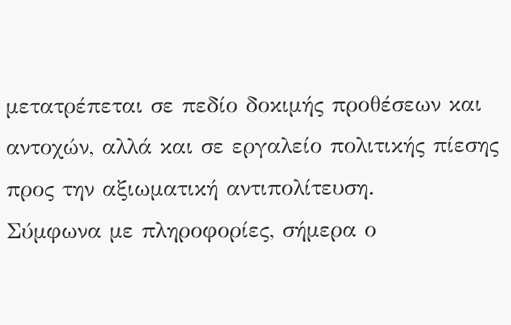μετατρέπεται σε πεδίο δοκιμής προθέσεων και αντοχών, αλλά και σε εργαλείο πολιτικής πίεσης προς την αξιωματική αντιπολίτευση.
Σύμφωνα με πληροφορίες, σήμερα ο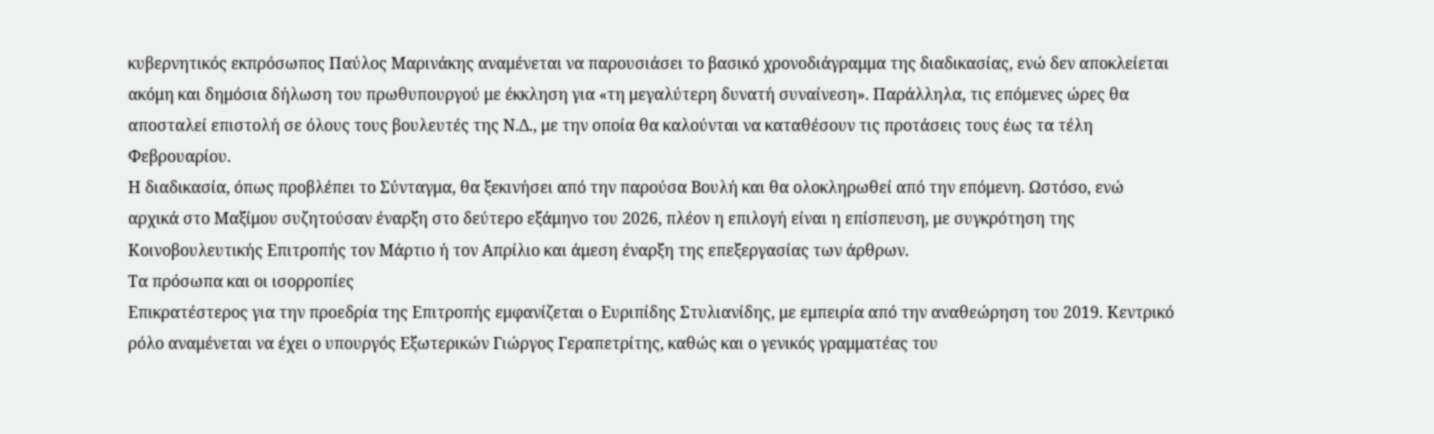κυβερνητικός εκπρόσωπος Παύλος Μαρινάκης αναμένεται να παρουσιάσει το βασικό χρονοδιάγραμμα της διαδικασίας, ενώ δεν αποκλείεται ακόμη και δημόσια δήλωση του πρωθυπουργού με έκκληση για «τη μεγαλύτερη δυνατή συναίνεση». Παράλληλα, τις επόμενες ώρες θα αποσταλεί επιστολή σε όλους τους βουλευτές της Ν.Δ., με την οποία θα καλούνται να καταθέσουν τις προτάσεις τους έως τα τέλη Φεβρουαρίου.
Η διαδικασία, όπως προβλέπει το Σύνταγμα, θα ξεκινήσει από την παρούσα Βουλή και θα ολοκληρωθεί από την επόμενη. Ωστόσο, ενώ αρχικά στο Μαξίμου συζητούσαν έναρξη στο δεύτερο εξάμηνο του 2026, πλέον η επιλογή είναι η επίσπευση, με συγκρότηση της Κοινοβουλευτικής Επιτροπής τον Μάρτιο ή τον Απρίλιο και άμεση έναρξη της επεξεργασίας των άρθρων.
Τα πρόσωπα και οι ισορροπίες
Επικρατέστερος για την προεδρία της Επιτροπής εμφανίζεται ο Ευριπίδης Στυλιανίδης, με εμπειρία από την αναθεώρηση του 2019. Κεντρικό ρόλο αναμένεται να έχει ο υπουργός Εξωτερικών Γιώργος Γεραπετρίτης, καθώς και ο γενικός γραμματέας του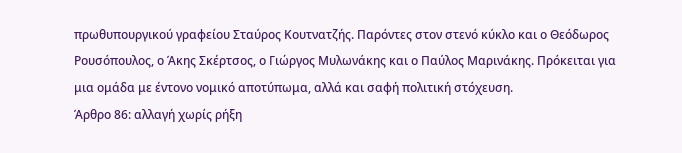πρωθυπουργικού γραφείου Σταύρος Κουτνατζής. Παρόντες στον στενό κύκλο και ο Θεόδωρος Ρουσόπουλος, ο Άκης Σκέρτσος, ο Γιώργος Μυλωνάκης και ο Παύλος Μαρινάκης. Πρόκειται για μια ομάδα με έντονο νομικό αποτύπωμα, αλλά και σαφή πολιτική στόχευση.
Άρθρο 86: αλλαγή χωρίς ρήξη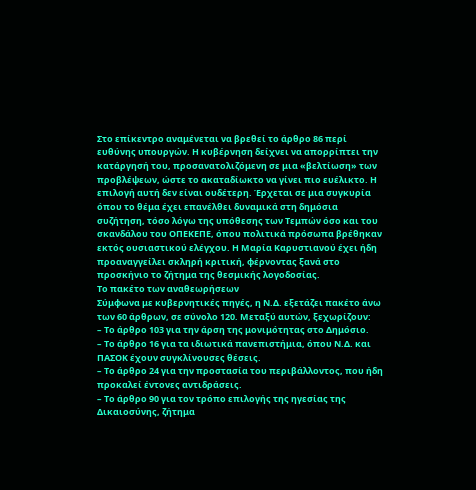Στο επίκεντρο αναμένεται να βρεθεί το άρθρο 86 περί ευθύνης υπουργών. Η κυβέρνηση δείχνει να απορρίπτει την κατάργησή του, προσανατολιζόμενη σε μια «βελτίωση» των προβλέψεων, ώστε το ακαταδίωκτο να γίνει πιο ευέλικτο. Η επιλογή αυτή δεν είναι ουδέτερη. Έρχεται σε μια συγκυρία όπου το θέμα έχει επανέλθει δυναμικά στη δημόσια συζήτηση, τόσο λόγω της υπόθεσης των Τεμπών όσο και του σκανδάλου του ΟΠΕΚΕΠΕ, όπου πολιτικά πρόσωπα βρέθηκαν εκτός ουσιαστικού ελέγχου. Η Μαρία Καρυστιανού έχει ήδη προαναγγείλει σκληρή κριτική, φέρνοντας ξανά στο προσκήνιο το ζήτημα της θεσμικής λογοδοσίας.
Το πακέτο των αναθεωρήσεων
Σύμφωνα με κυβερνητικές πηγές, η Ν.Δ. εξετάζει πακέτο άνω των 60 άρθρων, σε σύνολο 120. Μεταξύ αυτών, ξεχωρίζουν:
– Το άρθρο 103 για την άρση της μονιμότητας στο Δημόσιο.
– Το άρθρο 16 για τα ιδιωτικά πανεπιστήμια, όπου Ν.Δ. και ΠΑΣΟΚ έχουν συγκλίνουσες θέσεις.
– Το άρθρο 24 για την προστασία του περιβάλλοντος, που ήδη προκαλεί έντονες αντιδράσεις.
– Το άρθρο 90 για τον τρόπο επιλογής της ηγεσίας της Δικαιοσύνης, ζήτημα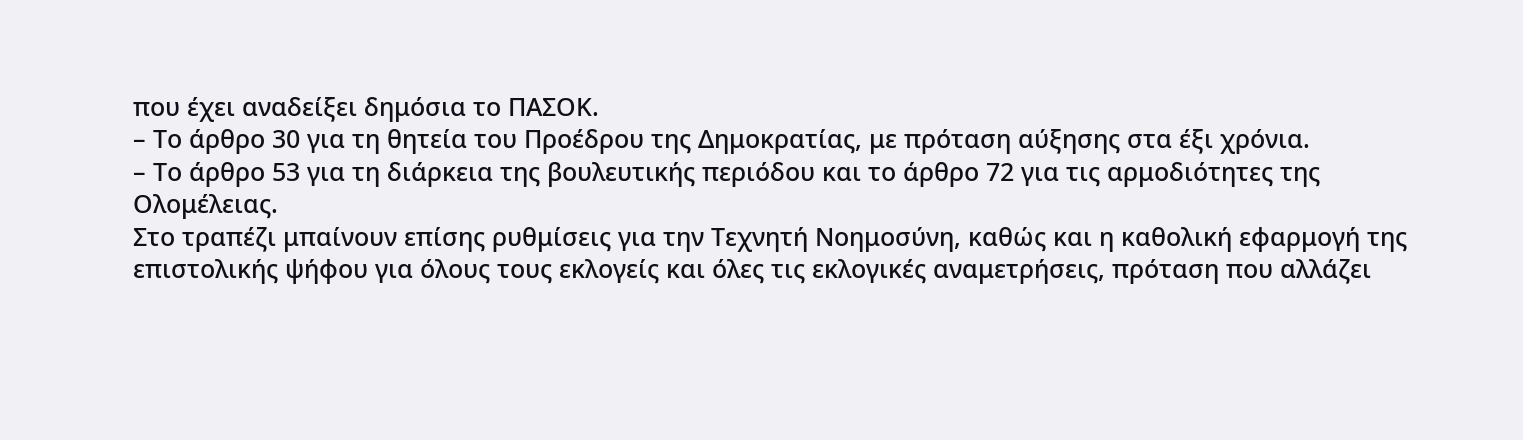που έχει αναδείξει δημόσια το ΠΑΣΟΚ.
– Το άρθρο 30 για τη θητεία του Προέδρου της Δημοκρατίας, με πρόταση αύξησης στα έξι χρόνια.
– Το άρθρο 53 για τη διάρκεια της βουλευτικής περιόδου και το άρθρο 72 για τις αρμοδιότητες της Ολομέλειας.
Στο τραπέζι μπαίνουν επίσης ρυθμίσεις για την Τεχνητή Νοημοσύνη, καθώς και η καθολική εφαρμογή της επιστολικής ψήφου για όλους τους εκλογείς και όλες τις εκλογικές αναμετρήσεις, πρόταση που αλλάζει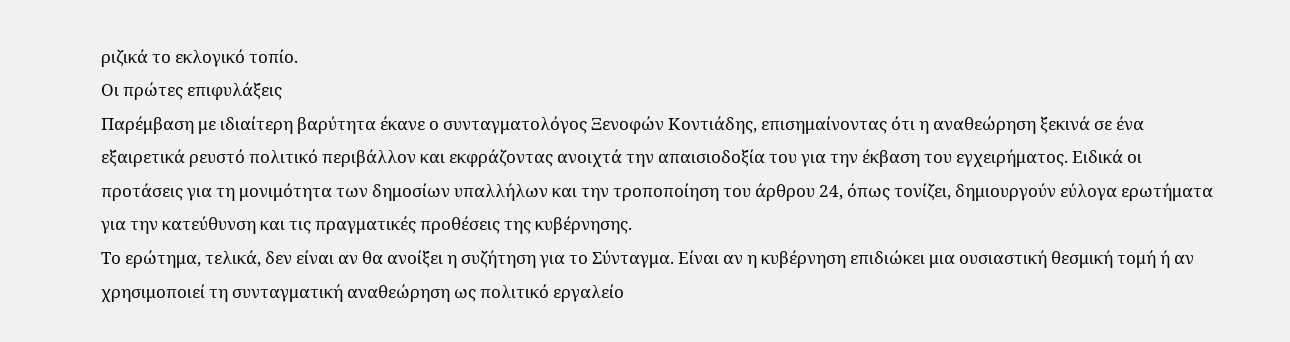ριζικά το εκλογικό τοπίο.
Οι πρώτες επιφυλάξεις
Παρέμβαση με ιδιαίτερη βαρύτητα έκανε ο συνταγματολόγος Ξενοφών Κοντιάδης, επισημαίνοντας ότι η αναθεώρηση ξεκινά σε ένα εξαιρετικά ρευστό πολιτικό περιβάλλον και εκφράζοντας ανοιχτά την απαισιοδοξία του για την έκβαση του εγχειρήματος. Ειδικά οι προτάσεις για τη μονιμότητα των δημοσίων υπαλλήλων και την τροποποίηση του άρθρου 24, όπως τονίζει, δημιουργούν εύλογα ερωτήματα για την κατεύθυνση και τις πραγματικές προθέσεις της κυβέρνησης.
Το ερώτημα, τελικά, δεν είναι αν θα ανοίξει η συζήτηση για το Σύνταγμα. Είναι αν η κυβέρνηση επιδιώκει μια ουσιαστική θεσμική τομή ή αν χρησιμοποιεί τη συνταγματική αναθεώρηση ως πολιτικό εργαλείο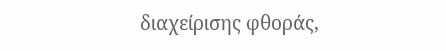διαχείρισης φθοράς,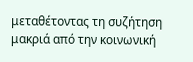μεταθέτοντας τη συζήτηση μακριά από την κοινωνική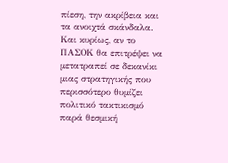πίεση, την ακρίβεια και τα ανοιχτά σκάνδαλα. Και κυρίως, αν το ΠΑΣΟΚ θα επιτρέψει να μετατραπεί σε δεκανίκι μιας στρατηγικής που περισσότερο θυμίζει πολιτικό τακτικισμό παρά θεσμική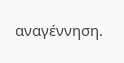αναγέννηση.